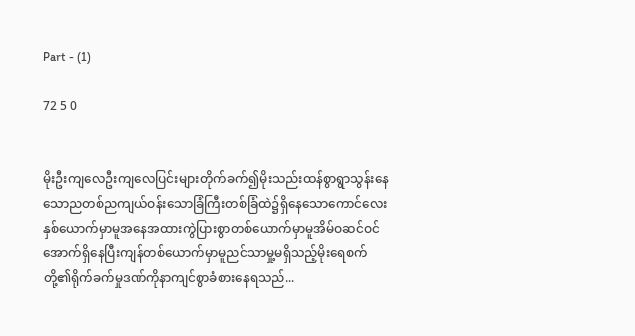Part - (1)

72 5 0


မိုးဦးကျလေဦးကျလေပြင်းများတိုက်ခက်၍မိုးသည်းထန်စွာရွာသွန်းနေသောညတစ်ညကျယ်ဝန်းသောခြံကြီးတစ်ခြံထဲ၌ရှိနေသောကောင်လေးနှစ်ယောက်မှာမူအနေအထားကွဲပြားစွာတစ်ယောက်မှာမူအိမ်ဝဆင်ဝင်အောက်ရှိနေပြီးကျန်တစ်ယောက်မှာမူညင်သာမှု့မရှိသည့်မိုးရေစက်တို့၏ရိုက်ခက်မှုဒဏ်ကိုနာကျင်စွာခံစားနေရသည်...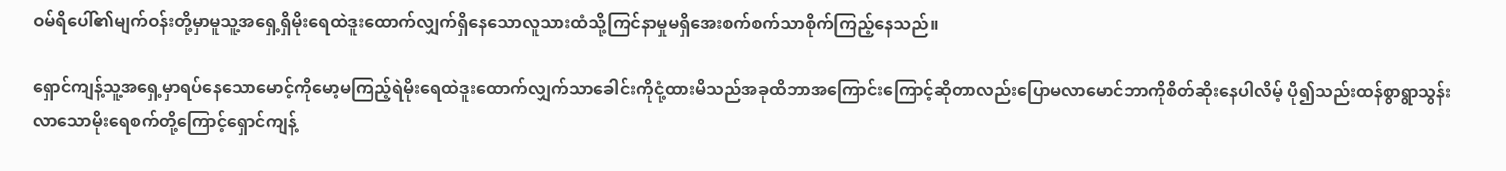ဝမ်ရိပေါ်၏မျက်ဝန်းတို့မှာမူသူ့အရှေ့ရှိမိုးရေထဲဒူးထောက်လျှက်ရှိနေသောလူသားထံသို့ကြင်နာမှုမရှိအေးစက်စက်သာစိုက်ကြည့်နေသည်။

ရှောင်ကျန့်သူ့အရှေ့မှာရပ်နေသောမောင့်ကိုမော့မကြည့်ရဲမိုးရေထဲဒူးထောက်လျှက်သာခေါင်းကိုငုံ့ထားမိသည်အခုထိဘာအကြောင်းကြောင့်ဆိုတာလည်းပြောမလာမောင်ဘာကိုစိတ်ဆိုးနေပါလိမ့် ပို၍သည်းထန်စွာရွာသွန်းလာသောမိုးရေစက်တို့ကြောင့်ရှောင်ကျန့်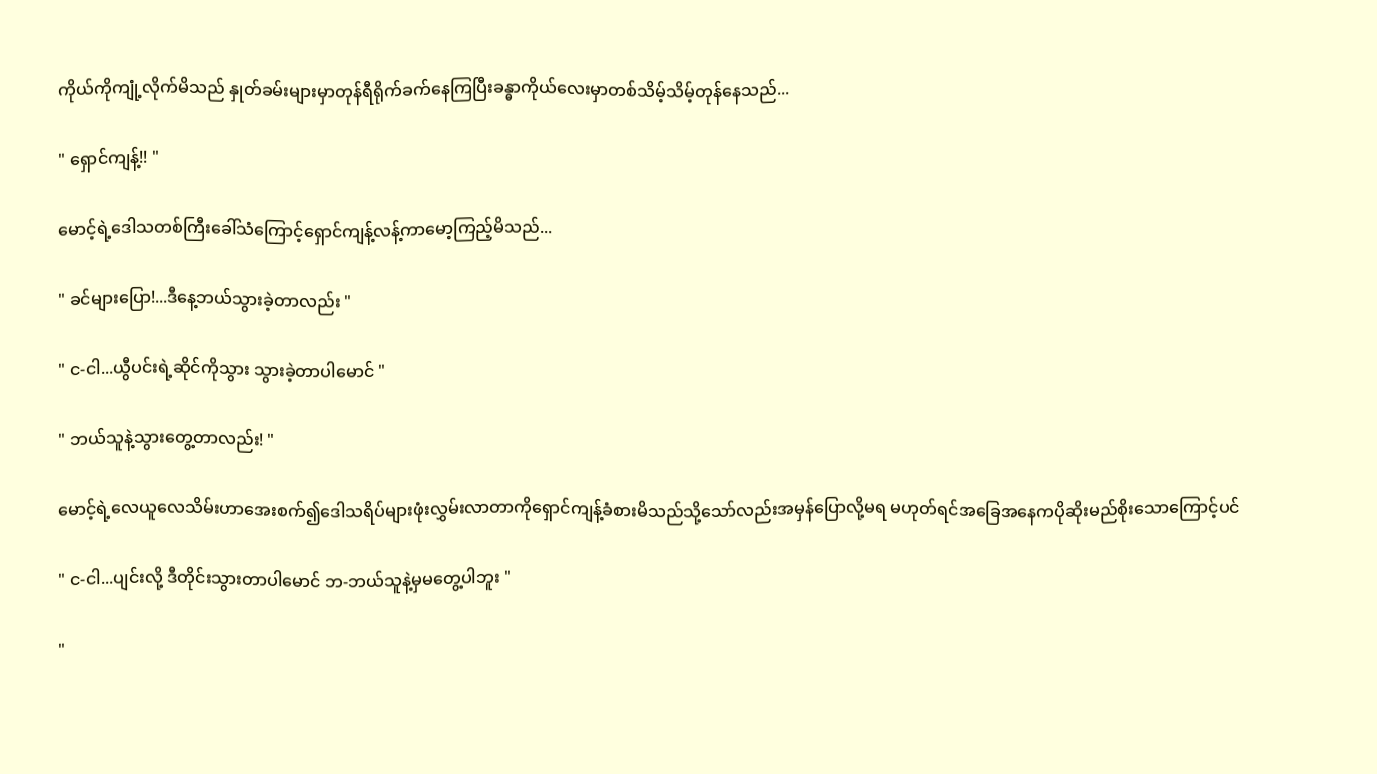ကိုယ်ကိုကျုံ့လိုက်မိသည် နှုတ်ခမ်းများမှာတုန်ရီရိုက်ခက်နေကြပြီးခန္ဓာကိုယ်လေးမှာတစ်သိမ့်သိမ့်တုန်နေသည်...

" ရှောင်ကျန့်!! "

မောင့်ရဲ့ဒေါသတစ်ကြီးခေါ်သံကြောင့်ရှောင်ကျန့်လန့်ကာမော့ကြည့်မိသည်...

" ခင်များပြော!...ဒီနေ့ဘယ်သွားခဲ့တာလည်း "

" င-ငါ...ယွီပင်းရဲ့ဆိုင်ကိုသွား သွားခဲ့တာပါမောင် "

" ဘယ်သူနဲ့သွားတွေ့တာလည်း! "

မောင့်ရဲ့လေယူလေသိမ်းဟာအေးစက်၍ဒေါသရိပ်များဖုံးလွှမ်းလာတာကိုရှောင်ကျန့်ခံစားမိသည်သို့သော်လည်းအမှန်ပြောလို့မရ မဟုတ်ရင်အခြေအနေကပိုဆိုးမည်စိုးသောကြောင့်ပင်

" င-ငါ...ပျင်းလို့ ဒီတိုင်းသွားတာပါမောင် ဘ-ဘယ်သူနဲ့မှမတွေ့ပါဘူး "

"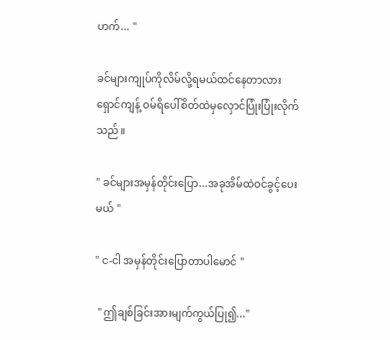ဟက်... "

ခင်များကျုပ်ကိုလိမ်လို့ရမယ်ထင်နေတာလား ရှောင်ကျန့် ဝမ်ရိပေါ်စိတ်ထဲမှလှောင်ပြုံးပြုံးလိုက်သည်။

" ခင်များအမှန်တိုင်းပြော...အခုအိမ်ထဲဝင်ခွင့်ပေးမယ် "

" င-ငါ အမှန်တိုင်းပြောတာပါမောင် "

 " ဤချစ်ခြင်းအားမျက်ကွယ်ပြု၍..."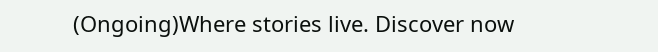(Ongoing)Where stories live. Discover now